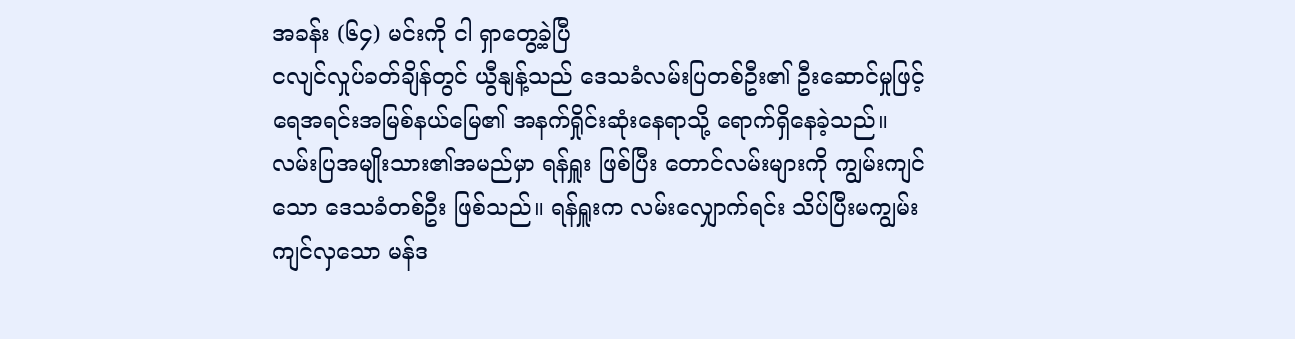အခန်း (၆၄) မင်းကို ငါ ရှာတွေ့ခဲ့ပြီ
ငလျင်လှုပ်ခတ်ချိန်တွင် ယွီနျန့်သည် ဒေသခံလမ်းပြတစ်ဦး၏ ဦးဆောင်မှုဖြင့် ရေအရင်းအမြစ်နယ်မြေ၏ အနက်ရှိုင်းဆုံးနေရာသို့ ရောက်ရှိနေခဲ့သည်။
လမ်းပြအမျိုးသား၏အမည်မှာ ရန်ရှူး ဖြစ်ပြီး တောင်လမ်းများကို ကျွမ်းကျင်သော ဒေသခံတစ်ဦး ဖြစ်သည်။ ရန်ရှူးက လမ်းလျှောက်ရင်း သိပ်ပြီးမကျွမ်းကျင်လှသော မန်ဒ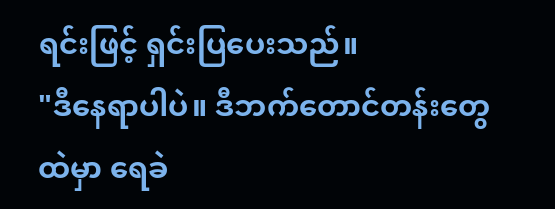ရင်းဖြင့် ရှင်းပြပေးသည်။
"ဒီနေရာပါပဲ။ ဒီဘက်တောင်တန်းတွေထဲမှာ ရေခဲ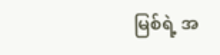မြစ်ရဲ့ အ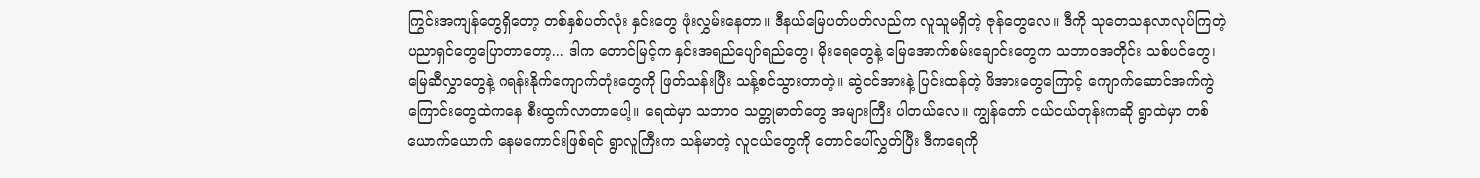ကြွင်းအကျန်တွေရှိတော့ တစ်နှစ်ပတ်လုံး နှင်းတွေ ဖုံးလွှမ်းနေတာ။ ဒီနယ်မြေပတ်ပတ်လည်က လူသူမရှိတဲ့ ဇုန်တွေလေ။ ဒီကို သုတေသနလာလုပ်ကြတဲ့ ပညာရှင်တွေပြောတာတော့... ဒါက တောင်မြင့်က နှင်းအရည်ပျော်ရည်တွေ၊ မိုးရေတွေနဲ့ မြေအောက်စမ်းချောင်းတွေက သဘာဝအတိုင်း သစ်ပင်တွေ၊ မြေဆီလွှာတွေနဲ့ ဂရန်းနိုက်ကျောက်တုံးတွေကို ဖြတ်သန်းပြီး သန့်စင်သွားတာတဲ့။ ဆွဲငင်အားနဲ့ ပြင်းထန်တဲ့ ဖိအားတွေကြောင့် ကျောက်ဆောင်အက်ကွဲကြောင်းတွေထဲကနေ စီးထွက်လာတာပေါ့။ ရေထဲမှာ သဘာဝ သတ္တုဓာတ်တွေ အများကြီး ပါတယ်လေ။ ကျွန်တော် ငယ်ငယ်တုန်းကဆို ရွာထဲမှာ တစ်ယောက်ယောက် နေမကောင်းဖြစ်ရင် ရွာလူကြီးက သန်မာတဲ့ လူငယ်တွေကို တောင်ပေါ်လွှတ်ပြီး ဒီကရေကို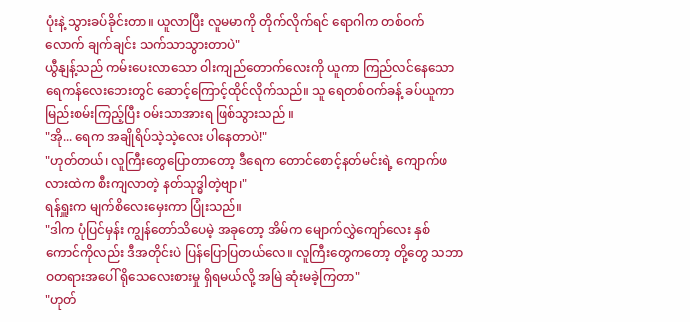ပုံးနဲ့ သွားခပ်ခိုင်းတာ။ ယူလာပြီး လူမမာကို တိုက်လိုက်ရင် ရောဂါက တစ်ဝက်လောက် ချက်ချင်း သက်သာသွားတာပဲ"
ယွီနျန့်သည် ကမ်းပေးလာသော ဝါးကျည်တောက်လေးကို ယူကာ ကြည်လင်နေသော ရေကန်လေးဘေးတွင် ဆောင့်ကြောင့်ထိုင်လိုက်သည်။ သူ ရေတစ်ဝက်ခန့် ခပ်ယူကာ မြည်းစမ်းကြည့်ပြီး ဝမ်းသာအားရ ဖြစ်သွားသည် ။
"အို... ရေက အချိုရိပ်သဲ့သဲ့လေး ပါနေတာပဲ!"
"ဟုတ်တယ်၊ လူကြီးတွေပြောတာတော့ ဒီရေက တောင်စောင့်နတ်မင်းရဲ့ ကျောက်ဖလားထဲက စီးကျလာတဲ့ နတ်သုဒ္ဓါတဲ့ဗျာ၊"
ရန်ရှူးက မျက်စိလေးမှေးကာ ပြုံးသည်။
"ဒါက ပုံပြင်မှန်း ကျွန်တော်သိပေမဲ့ အခုတော့ အိမ်က မျောက်လွှဲကျော်လေး နှစ်ကောင်ကိုလည်း ဒီအတိုင်းပဲ ပြန်ပြောပြတယ်လေ။ လူကြီးတွေကတော့ တို့တွေ သဘာဝတရားအပေါ် ရိုသေလေးစားမှု ရှိရမယ်လို့ အမြဲ ဆုံးမခဲ့ကြတာ"
"ဟုတ်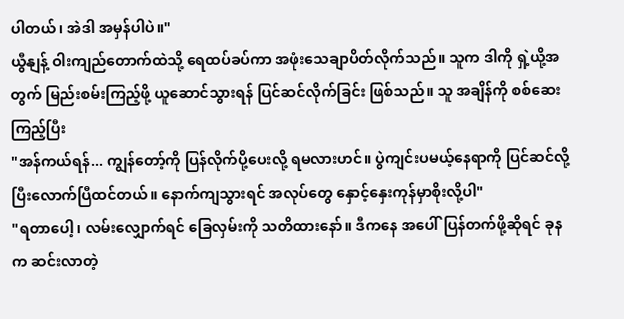ပါတယ်၊ အဲဒါ အမှန်ပါပဲ။"
ယွီနျန့် ဝါးကျည်တောက်ထဲသို့ ရေထပ်ခပ်ကာ အဖုံးသေချာပိတ်လိုက်သည်။ သူက ဒါကို ရှဲ့ယို့အတွက် မြည်းစမ်းကြည့်ဖို့ ယူဆောင်သွားရန် ပြင်ဆင်လိုက်ခြင်း ဖြစ်သည်။ သူ အချိန်ကို စစ်ဆေးကြည့်ပြီး
"အန်ကယ်ရန်... ကျွန်တော့်ကို ပြန်လိုက်ပို့ပေးလို့ ရမလားဟင်။ ပွဲကျင်းပမယ့်နေရာကို ပြင်ဆင်လို့ ပြီးလောက်ပြီထင်တယ်။ နောက်ကျသွားရင် အလုပ်တွေ နှောင့်နှေးကုန်မှာစိုးလို့ပါ"
"ရတာပေါ့၊ လမ်းလျှောက်ရင် ခြေလှမ်းကို သတိထားနော်။ ဒီကနေ အပေါ်ပြန်တက်ဖို့ဆိုရင် ခုနက ဆင်းလာတဲ့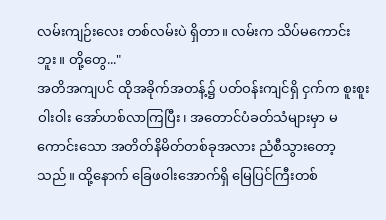လမ်းကျဉ်းလေး တစ်လမ်းပဲ ရှိတာ။ လမ်းက သိပ်မကောင်းဘူး။ တို့တွေ..."
အတိအကျပင် ထိုအခိုက်အတန့်၌ ပတ်ဝန်းကျင်ရှိ ငှက်က စူးစူးဝါးဝါး အော်ဟစ်လာကြပြီး၊ အတောင်ပံခတ်သံများမှာ မကောင်းသော အတိတ်နိမိတ်တစ်ခုအလား ညံစီသွားတော့သည်။ ထို့နောက် ခြေဖဝါးအောက်ရှိ မြေပြင်ကြီးတစ်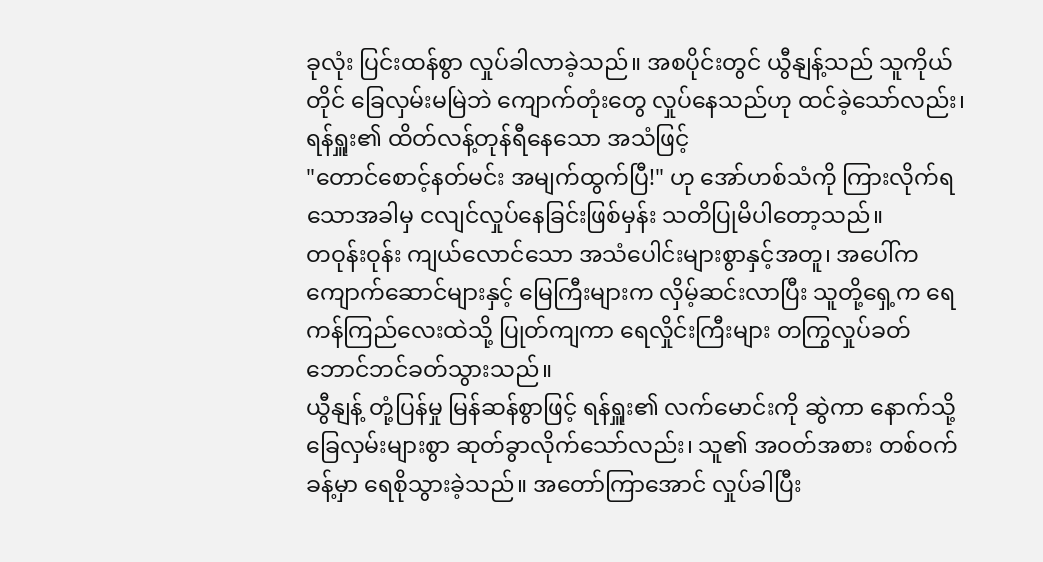ခုလုံး ပြင်းထန်စွာ လှုပ်ခါလာခဲ့သည်။ အစပိုင်းတွင် ယွီနျန့်သည် သူကိုယ်တိုင် ခြေလှမ်းမမြဲဘဲ ကျောက်တုံးတွေ လှုပ်နေသည်ဟု ထင်ခဲ့သော်လည်း၊ ရန်ရှူး၏ ထိတ်လန့်တုန်ရီနေသော အသံဖြင့်
"တောင်စောင့်နတ်မင်း အမျက်ထွက်ပြီ!" ဟု အော်ဟစ်သံကို ကြားလိုက်ရသောအခါမှ ငလျင်လှုပ်နေခြင်းဖြစ်မှန်း သတိပြုမိပါတော့သည်။
တဝုန်းဝုန်း ကျယ်လောင်သော အသံပေါင်းများစွာနှင့်အတူ၊ အပေါ်က ကျောက်ဆောင်များနှင့် မြေကြီးများက လှိမ့်ဆင်းလာပြီး သူတို့ရှေ့က ရေကန်ကြည်လေးထဲသို့ ပြုတ်ကျကာ ရေလှိုင်းကြီးများ တကြွလှုပ်ခတ်ဘောင်ဘင်ခတ်သွားသည်။
ယွီနျန့် တုံ့ပြန်မှု မြန်ဆန်စွာဖြင့် ရန်ရှူး၏ လက်မောင်းကို ဆွဲကာ နောက်သို့ ခြေလှမ်းများစွာ ဆုတ်ခွာလိုက်သော်လည်း၊ သူ၏ အဝတ်အစား တစ်ဝက်ခန့်မှာ ရေစိုသွားခဲ့သည်။ အတော်ကြာအောင် လှုပ်ခါပြီး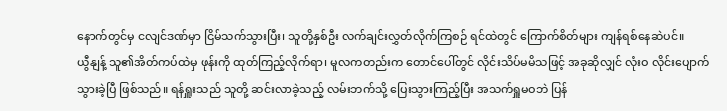နောက်တွင်မှ ငလျင်ဒဏ်မှာ ငြိမ်သက်သွားပြီး၊ သူတို့နှစ်ဦး လက်ချင်းလွှတ်လိုက်ကြစဉ် ရင်ထဲတွင် ကြောက်စိတ်များ ကျန်ရစ်နေဆဲပင်။
ယွီနျန့် သူ၏အိတ်ကပ်ထဲမှ ဖုန်းကို ထုတ်ကြည့်လိုက်ရာ၊ မူလကတည်းက တောင်ပေါ်တွင် လိုင်းသိပ်မမိသဖြင့် အခုဆိုလျှင် လုံးဝ လိုင်းပျောက်သွားခဲ့ပြီ ဖြစ်သည်။ ရန်ရှူးသည် သူတို့ ဆင်းလာခဲ့သည့် လမ်းဘက်သို့ ပြေးသွားကြည့်ပြီး အသက်ရှူမဝဘဲ ပြန်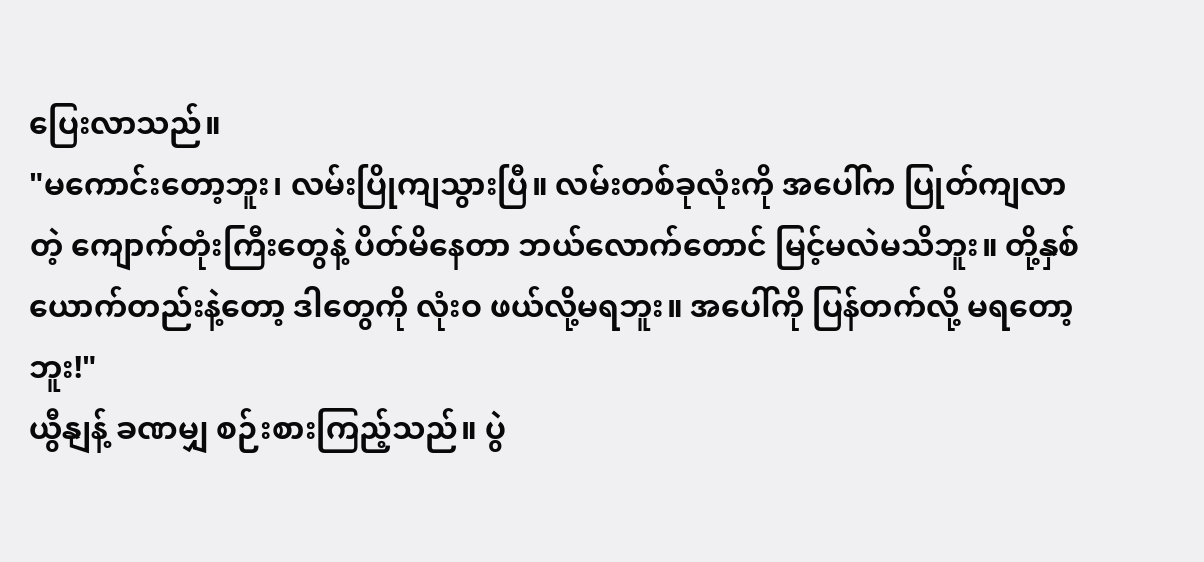ပြေးလာသည်။
"မကောင်းတော့ဘူး၊ လမ်းပြိုကျသွားပြီ။ လမ်းတစ်ခုလုံးကို အပေါ်က ပြုတ်ကျလာတဲ့ ကျောက်တုံးကြီးတွေနဲ့ ပိတ်မိနေတာ ဘယ်လောက်တောင် မြင့်မလဲမသိဘူး။ တို့နှစ်ယောက်တည်းနဲ့တော့ ဒါတွေကို လုံးဝ ဖယ်လို့မရဘူး။ အပေါ်ကို ပြန်တက်လို့ မရတော့ဘူး!"
ယွီနျန့် ခဏမျှ စဉ်းစားကြည့်သည်။ ပွဲ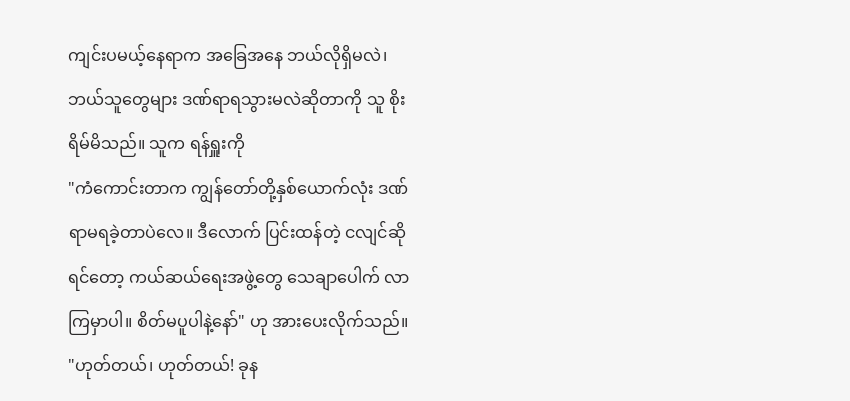ကျင်းပမယ့်နေရာက အခြေအနေ ဘယ်လိုရှိမလဲ၊ ဘယ်သူတွေများ ဒဏ်ရာရသွားမလဲဆိုတာကို သူ စိုးရိမ်မိသည်။ သူက ရန်ရှူးကို
"ကံကောင်းတာက ကျွန်တော်တို့နှစ်ယောက်လုံး ဒဏ်ရာမရခဲ့တာပဲလေ။ ဒီလောက် ပြင်းထန်တဲ့ ငလျင်ဆိုရင်တော့ ကယ်ဆယ်ရေးအဖွဲ့တွေ သေချာပေါက် လာကြမှာပါ။ စိတ်မပူပါနဲ့နော်" ဟု အားပေးလိုက်သည်။
"ဟုတ်တယ်၊ ဟုတ်တယ်! ခုန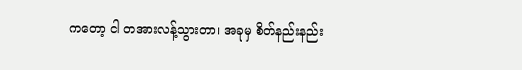ကတော့ ငါ တအားလန့်သွားတာ၊ အခုမှ စိတ်နည်းနည်း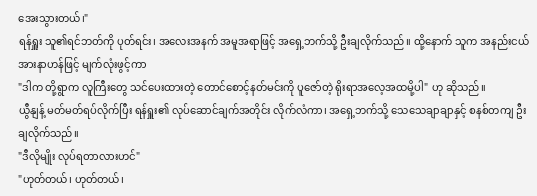အေးသွားတယ်၊"
ရန်ရှူး သူ၏ရင်ဘတ်ကို ပုတ်ရင်း၊ အလေးအနက် အမူအရာဖြင့် အရှေ့ဘက်သို့ ဦးချလိုက်သည်။ ထို့နောက် သူက အနည်းငယ် အားနာဟန်ဖြင့် မျက်လုံးဖွင့်ကာ
"ဒါက တို့ရွာက လူကြီးတွေ သင်ပေးထားတဲ့ တောင်စောင့်နတ်မင်းကို ပူဇော်တဲ့ ရိုးရာအလေ့အထမို့ပါ" ဟု ဆိုသည်။
ယွီနျန့် မတ်မတ်ရပ်လိုက်ပြီး ရန်ရှူး၏ လုပ်ဆောင်ချက်အတိုင်း လိုက်လံကာ၊ အရှေ့ဘက်သို့ သေသေချာချာနှင့် စနစ်တကျ ဦးချလိုက်သည်။
"ဒီလိုမျိုး လုပ်ရတာလားဟင်"
"ဟုတ်တယ်၊ ဟုတ်တယ်၊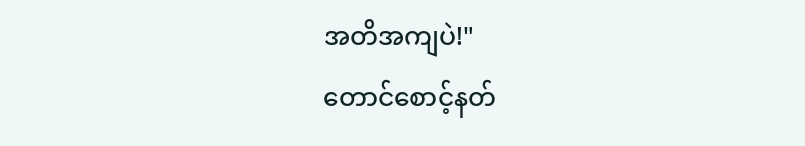အတိအကျပဲ!"
တောင်စောင့်နတ်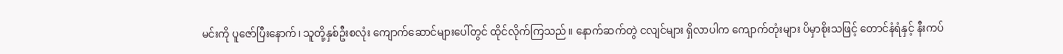မင်းကို ပူဇော်ပြီးနောက်၊ သူတို့နှစ်ဦးစလုံး ကျောက်ဆောင်များပေါ်တွင် ထိုင်လိုက်ကြသည်။ နောက်ဆက်တွဲ ငလျင်များ ရှိလာပါက ကျောက်တုံးများ ပိမှာစိုးသဖြင့် တောင်နံရံနှင့် နီးကပ်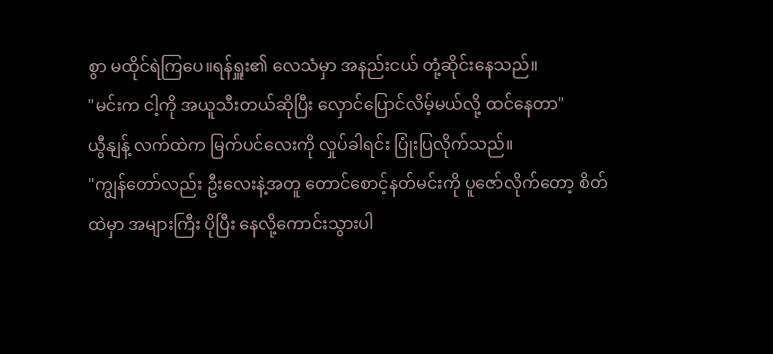စွာ မထိုင်ရဲကြပေ။ရန်ရှူး၏ လေသံမှာ အနည်းငယ် တုံ့ဆိုင်းနေသည်။
"မင်းက ငါ့ကို အယူသီးတယ်ဆိုပြီး လှောင်ပြောင်လိမ့်မယ်လို့ ထင်နေတာ"
ယွီနျန့် လက်ထဲက မြက်ပင်လေးကို လှုပ်ခါရင်း ပြုံးပြလိုက်သည်။
"ကျွန်တော်လည်း ဦးလေးနဲ့အတူ တောင်စောင့်နတ်မင်းကို ပူဇော်လိုက်တော့ စိတ်ထဲမှာ အများကြီး ပိုပြီး နေလို့ကောင်းသွားပါ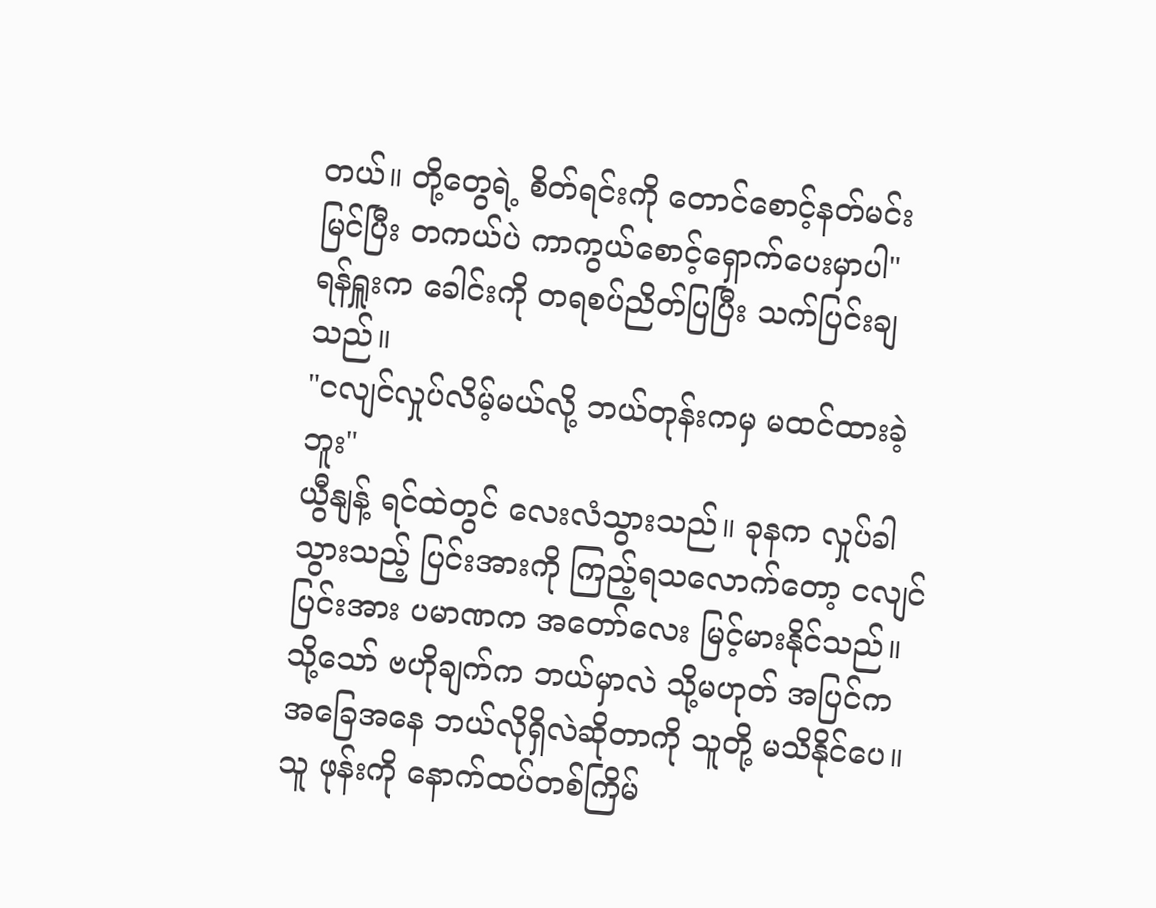တယ်။ တို့တွေရဲ့ စိတ်ရင်းကို တောင်စောင့်နတ်မင်း မြင်ပြီး တကယ်ပဲ ကာကွယ်စောင့်ရှောက်ပေးမှာပါ"
ရန်ရှူးက ခေါင်းကို တရစပ်ညိတ်ပြပြီး သက်ပြင်းချသည်။
"ငလျင်လှုပ်လိမ့်မယ်လို့ ဘယ်တုန်းကမှ မထင်ထားခဲ့ဘူး"
ယွီနျန့် ရင်ထဲတွင် လေးလံသွားသည်။ ခုနက လှုပ်ခါသွားသည့် ပြင်းအားကို ကြည့်ရသလောက်တော့ ငလျင်ပြင်းအား ပမာဏက အတော်လေး မြင့်မားနိုင်သည်။ သို့သော် ဗဟိုချက်က ဘယ်မှာလဲ သို့မဟုတ် အပြင်က အခြေအနေ ဘယ်လိုရှိလဲဆိုတာကို သူတို့ မသိနိုင်ပေ။ သူ ဖုန်းကို နောက်ထပ်တစ်ကြိမ်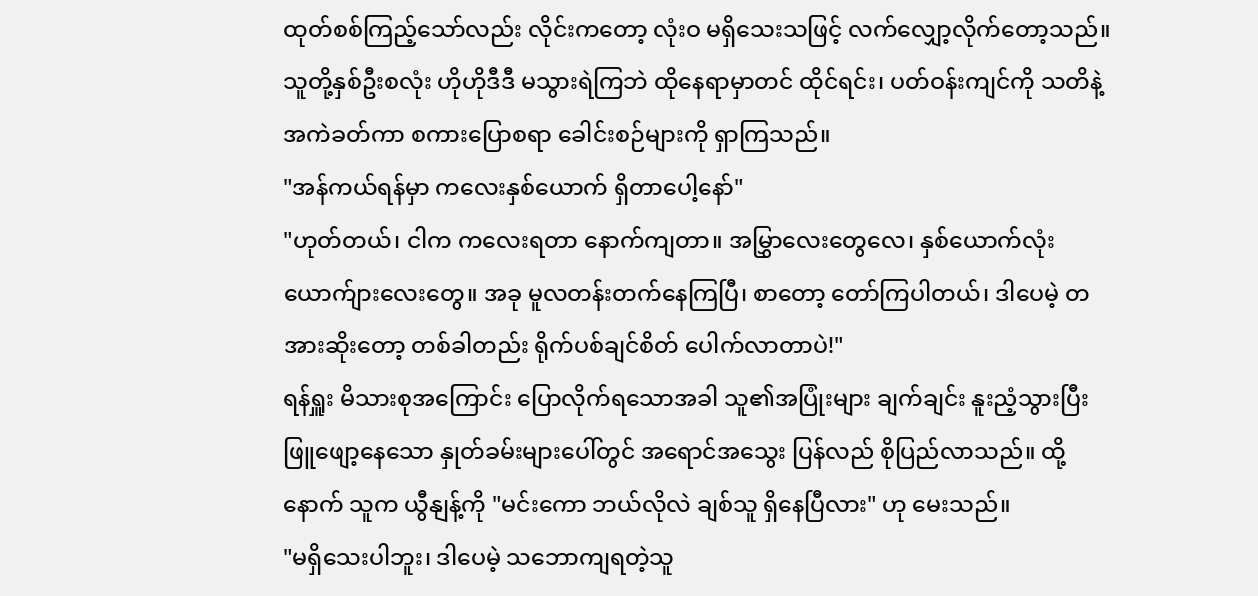ထုတ်စစ်ကြည့်သော်လည်း လိုင်းကတော့ လုံးဝ မရှိသေးသဖြင့် လက်လျှော့လိုက်တော့သည်။
သူတို့နှစ်ဦးစလုံး ဟိုဟိုဒီဒီ မသွားရဲကြဘဲ ထိုနေရာမှာတင် ထိုင်ရင်း၊ ပတ်ဝန်းကျင်ကို သတိနဲ့ အကဲခတ်ကာ စကားပြောစရာ ခေါင်းစဉ်များကို ရှာကြသည်။
"အန်ကယ်ရန်မှာ ကလေးနှစ်ယောက် ရှိတာပေါ့နော်"
"ဟုတ်တယ်၊ ငါက ကလေးရတာ နောက်ကျတာ။ အမြွှာလေးတွေလေ၊ နှစ်ယောက်လုံး ယောက်ျားလေးတွေ။ အခု မူလတန်းတက်နေကြပြီ၊ စာတော့ တော်ကြပါတယ်၊ ဒါပေမဲ့ တအားဆိုးတော့ တစ်ခါတည်း ရိုက်ပစ်ချင်စိတ် ပေါက်လာတာပဲ!"
ရန်ရှူး မိသားစုအကြောင်း ပြောလိုက်ရသောအခါ သူ၏အပြုံးများ ချက်ချင်း နူးညံ့သွားပြီး ဖြူဖျော့နေသော နှုတ်ခမ်းများပေါ်တွင် အရောင်အသွေး ပြန်လည် စိုပြည်လာသည်။ ထို့နောက် သူက ယွီနျန့်ကို "မင်းကော ဘယ်လိုလဲ ချစ်သူ ရှိနေပြီလား" ဟု မေးသည်။
"မရှိသေးပါဘူး၊ ဒါပေမဲ့ သဘောကျရတဲ့သူ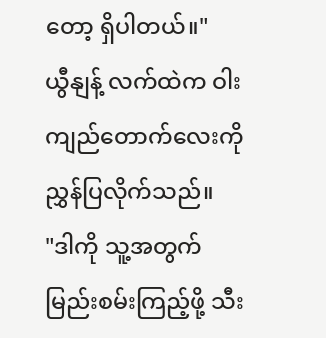တော့ ရှိပါတယ်။"
ယွီနျန့် လက်ထဲက ဝါးကျည်တောက်လေးကို ညွှန်ပြလိုက်သည်။
"ဒါကို သူ့အတွက် မြည်းစမ်းကြည့်ဖို့ သီး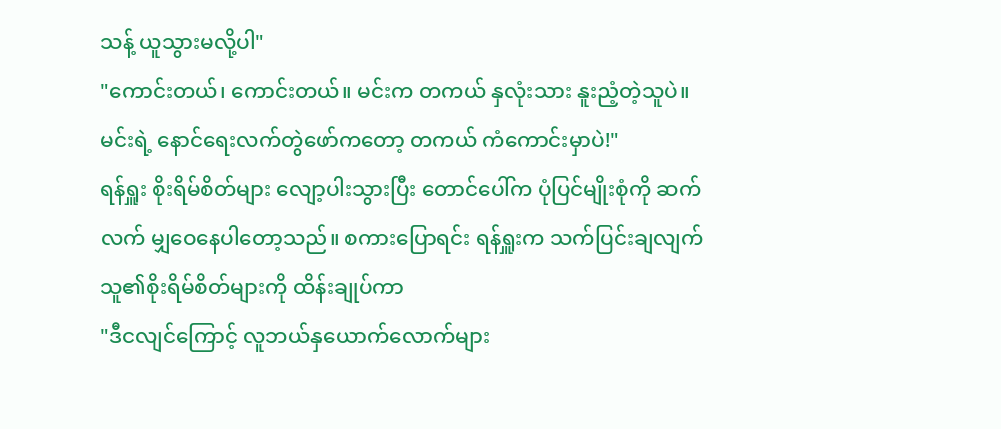သန့် ယူသွားမလို့ပါ"
"ကောင်းတယ်၊ ကောင်းတယ်။ မင်းက တကယ် နှလုံးသား နူးညံ့တဲ့သူပဲ။ မင်းရဲ့ နောင်ရေးလက်တွဲဖော်ကတော့ တကယ် ကံကောင်းမှာပဲ!"
ရန်ရှူး စိုးရိမ်စိတ်များ လျော့ပါးသွားပြီး တောင်ပေါ်က ပုံပြင်မျိုးစုံကို ဆက်လက် မျှဝေနေပါတော့သည်။ စကားပြောရင်း ရန်ရှူးက သက်ပြင်းချလျက် သူ၏စိုးရိမ်စိတ်များကို ထိန်းချုပ်ကာ
"ဒီငလျင်ကြောင့် လူဘယ်နှယောက်လောက်များ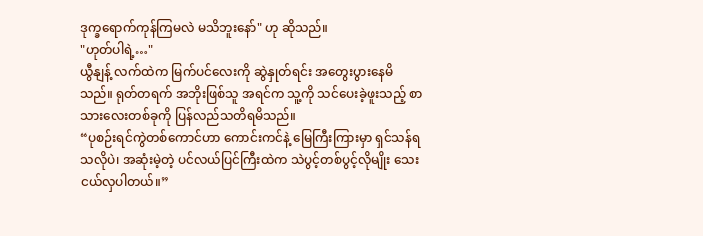ဒုက္ခရောက်ကုန်ကြမလဲ မသိဘူးနော်" ဟု ဆိုသည်။
"ဟုတ်ပါရဲ့…"
ယွီနျန့် လက်ထဲက မြက်ပင်လေးကို ဆွဲနှုတ်ရင်း အတွေးပွားနေမိသည်။ ရုတ်တရက် အဘိုးဖြစ်သူ အရင်က သူ့ကို သင်ပေးခဲ့ဖူးသည့် စာသားလေးတစ်ခုကို ပြန်လည်သတိရမိသည်။
“ပုစဉ်းရင်ကွဲတစ်ကောင်ဟာ ကောင်းကင်နဲ့ မြေကြီးကြားမှာ ရှင်သန်ရသလိုပဲ၊ အဆုံးမဲ့တဲ့ ပင်လယ်ပြင်ကြီးထဲက သဲပွင့်တစ်ပွင့်လိုမျိုး သေးငယ်လှပါတယ်။”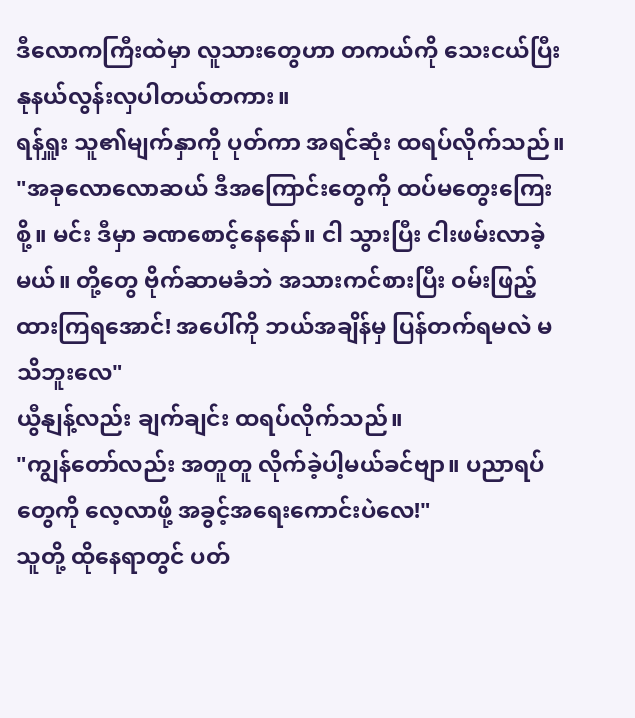ဒီလောကကြီးထဲမှာ လူသားတွေဟာ တကယ်ကို သေးငယ်ပြီး နုနယ်လွန်းလှပါတယ်တကား။
ရန်ရှူး သူ၏မျက်နှာကို ပုတ်ကာ အရင်ဆုံး ထရပ်လိုက်သည်။
"အခုလောလောဆယ် ဒီအကြောင်းတွေကို ထပ်မတွေးကြေးစို့။ မင်း ဒီမှာ ခဏစောင့်နေနော်။ ငါ သွားပြီး ငါးဖမ်းလာခဲ့မယ်။ တို့တွေ ဗိုက်ဆာမခံဘဲ အသားကင်စားပြီး ဝမ်းဖြည့်ထားကြရအောင်! အပေါ်ကို ဘယ်အချိန်မှ ပြန်တက်ရမလဲ မသိဘူးလေ"
ယွီနျန့်လည်း ချက်ချင်း ထရပ်လိုက်သည်။
"ကျွန်တော်လည်း အတူတူ လိုက်ခဲ့ပါ့မယ်ခင်ဗျာ။ ပညာရပ်တွေကို လေ့လာဖို့ အခွင့်အရေးကောင်းပဲလေ!"
သူတို့ ထိုနေရာတွင် ပတ်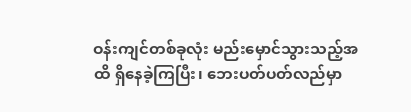ဝန်းကျင်တစ်ခုလုံး မည်းမှောင်သွားသည့်အထိ ရှိနေခဲ့ကြပြီး၊ ဘေးပတ်ပတ်လည်မှာ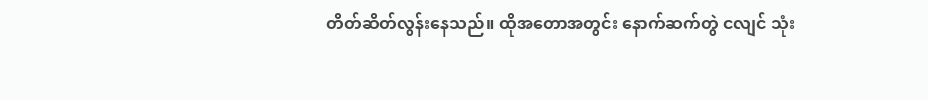တိတ်ဆိတ်လွန်းနေသည်။ ထိုအတောအတွင်း နောက်ဆက်တွဲ ငလျင် သုံး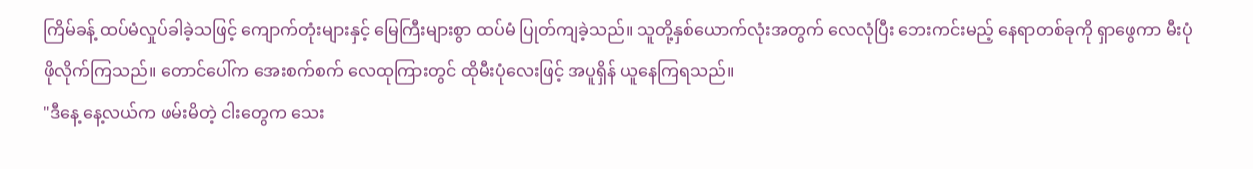ကြိမ်ခန့် ထပ်မံလှုပ်ခါခဲ့သဖြင့် ကျောက်တုံးများနှင့် မြေကြီးများစွာ ထပ်မံ ပြုတ်ကျခဲ့သည်။ သူတို့နှစ်ယောက်လုံးအတွက် လေလုံပြီး ဘေးကင်းမည့် နေရာတစ်ခုကို ရှာဖွေကာ မီးပုံဖိုလိုက်ကြသည်။ တောင်ပေါ်က အေးစက်စက် လေထုကြားတွင် ထိုမီးပုံလေးဖြင့် အပူရှိန် ယူနေကြရသည်။
"ဒီနေ့ နေ့လယ်က ဖမ်းမိတဲ့ ငါးတွေက သေး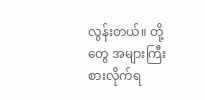လွန်းတယ်။ တို့တွေ အများကြီး စားလိုက်ရ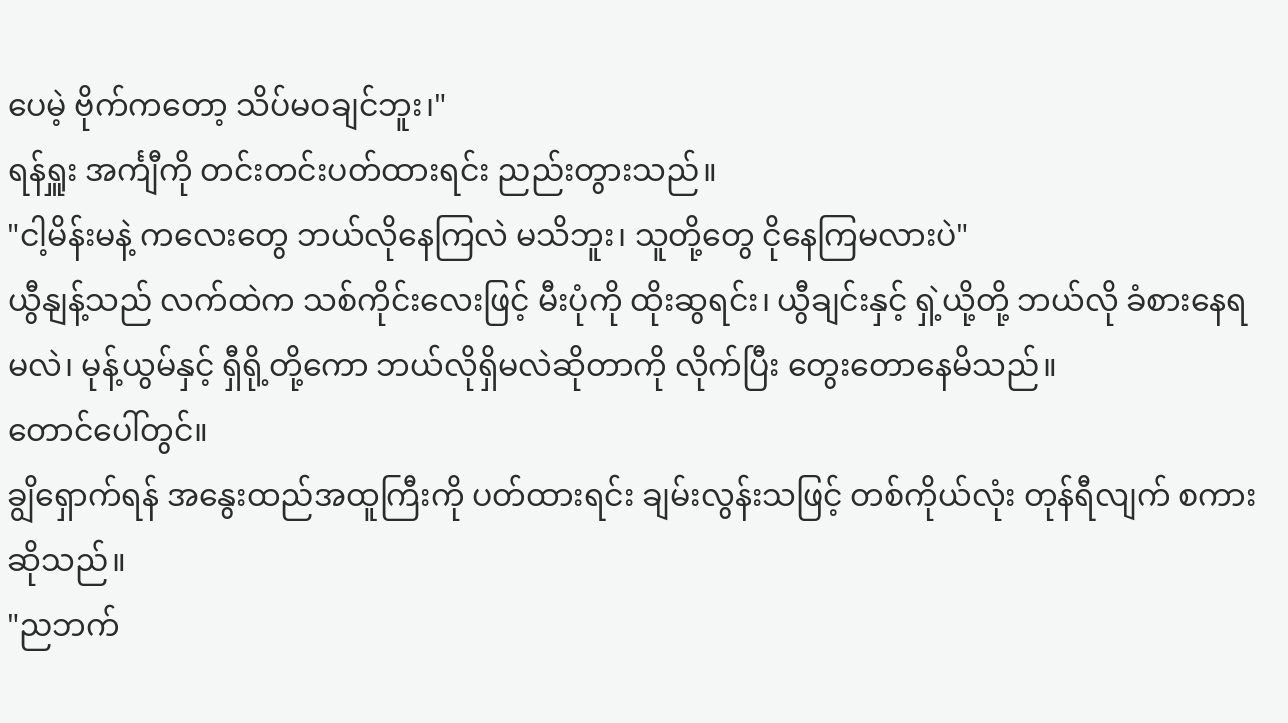ပေမဲ့ ဗိုက်ကတော့ သိပ်မဝချင်ဘူး၊"
ရန်ရှူး အင်္ကျီကို တင်းတင်းပတ်ထားရင်း ညည်းတွားသည်။
"ငါ့မိန်းမနဲ့ ကလေးတွေ ဘယ်လိုနေကြလဲ မသိဘူး၊ သူတို့တွေ ငိုနေကြမလားပဲ"
ယွီနျန့်သည် လက်ထဲက သစ်ကိုင်းလေးဖြင့် မီးပုံကို ထိုးဆွရင်း၊ ယွီချင်းနှင့် ရှဲ့ယို့တို့ ဘယ်လို ခံစားနေရမလဲ၊ မုန့်ယွမ်နှင့် ရှီရို့တို့ကော ဘယ်လိုရှိမလဲဆိုတာကို လိုက်ပြီး တွေးတောနေမိသည်။
တောင်ပေါ်တွင်။
ချွိရှောက်ရန် အနွေးထည်အထူကြီးကို ပတ်ထားရင်း ချမ်းလွန်းသဖြင့် တစ်ကိုယ်လုံး တုန်ရီလျက် စကားဆိုသည်။
"ညဘက်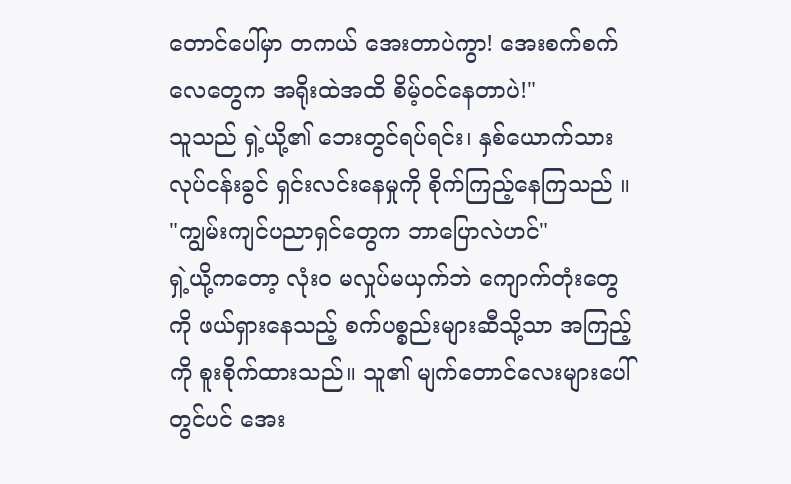တောင်ပေါ်မှာ တကယ် အေးတာပဲကွာ! အေးစက်စက် လေတွေက အရိုးထဲအထိ စိမ့်ဝင်နေတာပဲ!"
သူသည် ရှဲ့ယို့၏ ဘေးတွင်ရပ်ရင်း၊ နှစ်ယောက်သား လုပ်ငန်းခွင် ရှင်းလင်းနေမှုကို စိုက်ကြည့်နေကြသည် ။
"ကျွမ်းကျင်ပညာရှင်တွေက ဘာပြောလဲဟင်"
ရှဲ့ယို့ကတော့ လုံးဝ မလှုပ်မယှက်ဘဲ ကျောက်တုံးတွေကို ဖယ်ရှားနေသည့် စက်ပစ္စည်းများဆီသို့သာ အကြည့်ကို စူးစိုက်ထားသည်။ သူ၏ မျက်တောင်လေးများပေါ်တွင်ပင် အေး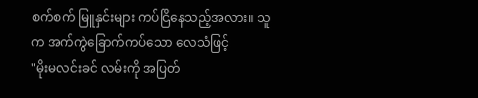စက်စက် မြူနှင်းများ ကပ်ငြိနေသည့်အလား။ သူက အက်ကွဲခြောက်ကပ်သော လေသံဖြင့်
"မိုးမလင်းခင် လမ်းကို အပြတ်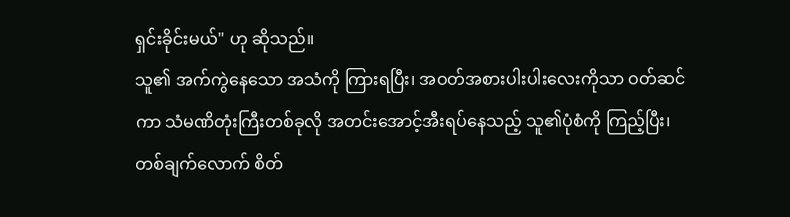ရှင်းခိုင်းမယ်" ဟု ဆိုသည်။
သူ၏ အက်ကွဲနေသော အသံကို ကြားရပြီး၊ အဝတ်အစားပါးပါးလေးကိုသာ ဝတ်ဆင်ကာ သံမဏိတုံးကြီးတစ်ခုလို အတင်းအောင့်အီးရပ်နေသည့် သူ၏ပုံစံကို ကြည့်ပြီး၊ တစ်ချက်လောက် စိတ်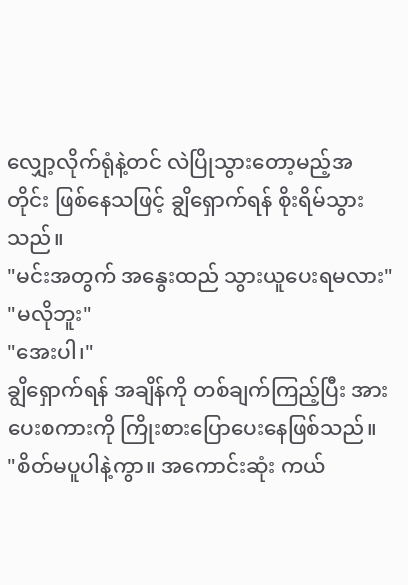လျှော့လိုက်ရုံနဲ့တင် လဲပြိုသွားတော့မည့်အတိုင်း ဖြစ်နေသဖြင့် ချွိရှောက်ရန် စိုးရိမ်သွားသည်။
"မင်းအတွက် အနွေးထည် သွားယူပေးရမလား"
"မလိုဘူး"
"အေးပါ၊"
ချွိရှောက်ရန် အချိန်ကို တစ်ချက်ကြည့်ပြီး အားပေးစကားကို ကြိုးစားပြောပေးနေဖြစ်သည်။
"စိတ်မပူပါနဲ့ကွာ။ အကောင်းဆုံး ကယ်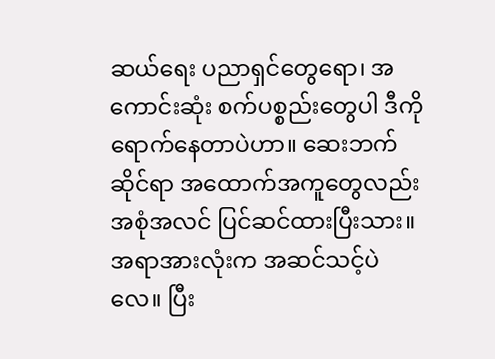ဆယ်ရေး ပညာရှင်တွေရော၊ အကောင်းဆုံး စက်ပစ္စည်းတွေပါ ဒီကို ရောက်နေတာပဲဟာ။ ဆေးဘက်ဆိုင်ရာ အထောက်အကူတွေလည်း အစုံအလင် ပြင်ဆင်ထားပြီးသား။ အရာအားလုံးက အဆင်သင့်ပဲလေ။ ပြီး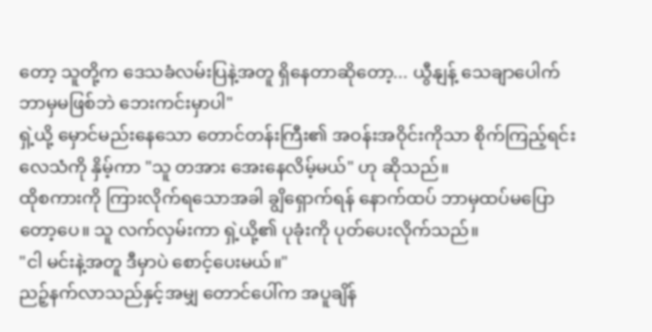တော့ သူတို့က ဒေသခံလမ်းပြနဲ့အတူ ရှိနေတာဆိုတော့... ယွီနျန့် သေချာပေါက် ဘာမှမဖြစ်ဘဲ ဘေးကင်းမှာပါ"
ရှဲ့ယို့ မှောင်မည်းနေသော တောင်တန်းကြီး၏ အဝန်းအဝိုင်းကိုသာ စိုက်ကြည့်ရင်း လေသံကို နှိမ့်ကာ "သူ တအား အေးနေလိမ့်မယ်" ဟု ဆိုသည်။
ထိုစကားကို ကြားလိုက်ရသောအခါ ချွိရှောက်ရန် နောက်ထပ် ဘာမှထပ်မပြောတော့ပေ။ သူ လက်လှမ်းကာ ရှဲ့ယို့၏ ပုခုံးကို ပုတ်ပေးလိုက်သည်။
"ငါ မင်းနဲ့အတူ ဒီမှာပဲ စောင့်ပေးမယ်။"
ညဉ့်နက်လာသည်နှင့်အမျှ တောင်ပေါ်က အပူချိန်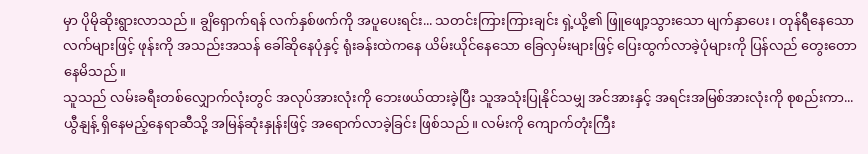မှာ ပိုမိုဆိုးရွားလာသည်။ ချွိရှောက်ရန် လက်နှစ်ဖက်ကို အပူပေးရင်း... သတင်းကြားကြားချင်း ရှဲ့ယို့၏ ဖြူဖျော့သွားသော မျက်နှာပေး၊ တုန်ရီနေသော လက်များဖြင့် ဖုန်းကို အသည်းအသန် ခေါ်ဆိုနေပုံနှင့် ရုံးခန်းထဲကနေ ယိမ်းယိုင်နေသော ခြေလှမ်းများဖြင့် ပြေးထွက်လာခဲ့ပုံများကို ပြန်လည် တွေးတောနေမိသည်။
သူသည် လမ်းခရီးတစ်လျှောက်လုံးတွင် အလုပ်အားလုံးကို ဘေးဖယ်ထားခဲ့ပြီး သူအသုံးပြုနိုင်သမျှ အင်အားနှင့် အရင်းအမြစ်အားလုံးကို စုစည်းကာ... ယွီနျန့် ရှိနေမည့်နေရာဆီသို့ အမြန်ဆုံးနှုန်းဖြင့် အရောက်လာခဲ့ခြင်း ဖြစ်သည်။ လမ်းကို ကျောက်တုံးကြီး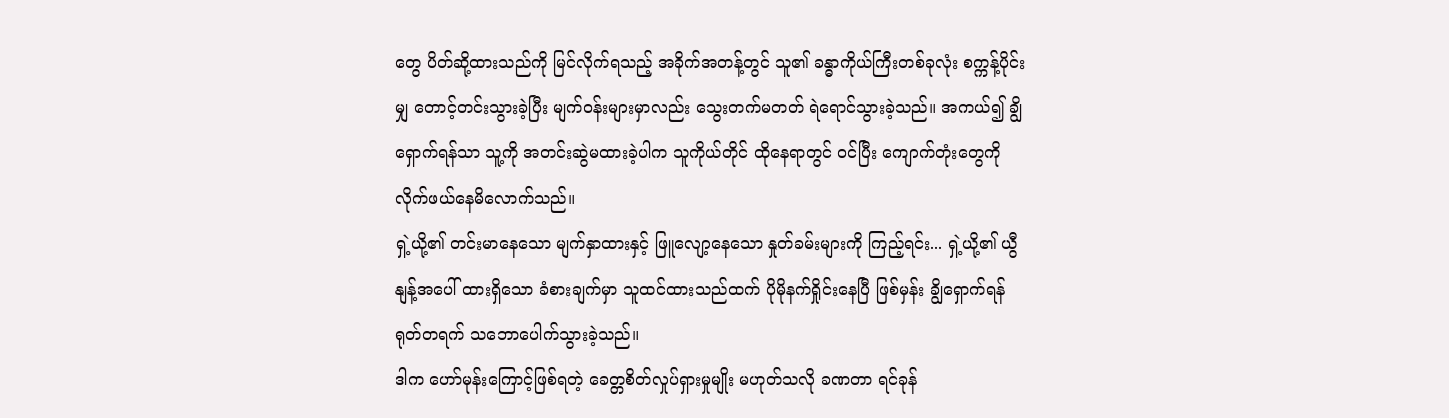တွေ ပိတ်ဆို့ထားသည်ကို မြင်လိုက်ရသည့် အခိုက်အတန့်တွင် သူ၏ ခန္ဓာကိုယ်ကြီးတစ်ခုလုံး စက္ကန့်ပိုင်းမျှ တောင့်တင်းသွားခဲ့ပြီး မျက်ဝန်းများမှာလည်း သွေးတက်မတတ် ရဲရောင်သွားခဲ့သည်။ အကယ်၍ ချွိရှောက်ရန်သာ သူ့ကို အတင်းဆွဲမထားခဲ့ပါက သူကိုယ်တိုင် ထိုနေရာတွင် ဝင်ပြီး ကျောက်တုံးတွေကို လိုက်ဖယ်နေမိလောက်သည်။
ရှဲ့ယို့၏ တင်းမာနေသော မျက်နှာထားနှင့် ဖြူလျော့နေသော နှုတ်ခမ်းများကို ကြည့်ရင်း... ရှဲ့ယို့၏ ယွီနျန့်အပေါ် ထားရှိသော ခံစားချက်မှာ သူထင်ထားသည်ထက် ပိုမိုနက်ရှိုင်းနေပြီ ဖြစ်မှန်း ချွိရှောက်ရန် ရုတ်တရက် သဘောပေါက်သွားခဲ့သည်။
ဒါက ဟော်မုန်းကြောင့်ဖြစ်ရတဲ့ ခေတ္တစိတ်လှုပ်ရှားမှုမျိုး မဟုတ်သလို ခဏတာ ရင်ခုန်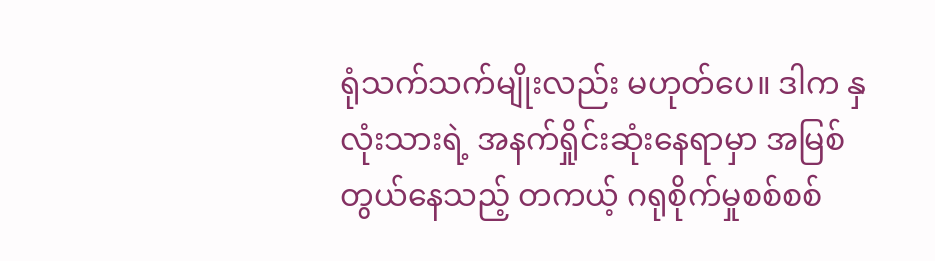ရုံသက်သက်မျိုးလည်း မဟုတ်ပေ။ ဒါက နှလုံးသားရဲ့ အနက်ရှိုင်းဆုံးနေရာမှာ အမြစ်တွယ်နေသည့် တကယ့် ဂရုစိုက်မှုစစ်စစ်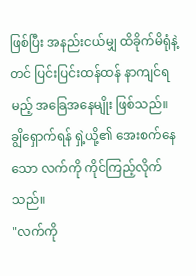ဖြစ်ပြီး အနည်းငယ်မျှ ထိခိုက်မိရုံနဲ့တင် ပြင်းပြင်းထန်ထန် နာကျင်ရမည့် အခြေအနေမျိုး ဖြစ်သည်။
ချွိရှောက်ရန် ရှဲ့ယို့၏ အေးစက်နေသော လက်ကို ကိုင်ကြည့်လိုက်သည်။
"လက်ကို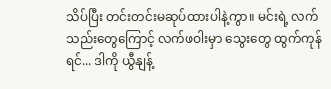သိပ်ပြီး တင်းတင်းမဆုပ်ထားပါနဲ့ကွာ။ မင်းရဲ့ လက်သည်းတွေကြောင့် လက်ဖဝါးမှာ သွေးတွေ ထွက်ကုန်ရင်... ဒါကို ယွီနျန့်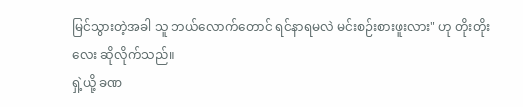မြင်သွားတဲ့အခါ သူ ဘယ်လောက်တောင် ရင်နာရမလဲ မင်းစဉ်းစားဖူးလား" ဟု တိုးတိုးလေး ဆိုလိုက်သည်။
ရှဲ့ယို့ ခဏ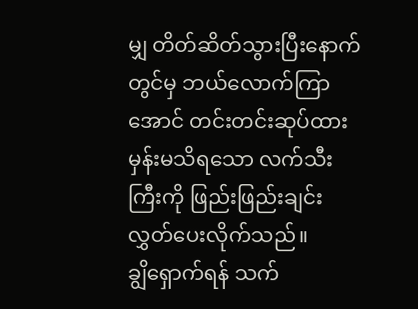မျှ တိတ်ဆိတ်သွားပြီးနောက်တွင်မှ ဘယ်လောက်ကြာအောင် တင်းတင်းဆုပ်ထားမှန်းမသိရသော လက်သီးကြီးကို ဖြည်းဖြည်းချင်း လွှတ်ပေးလိုက်သည်။
ချွိရှောက်ရန် သက်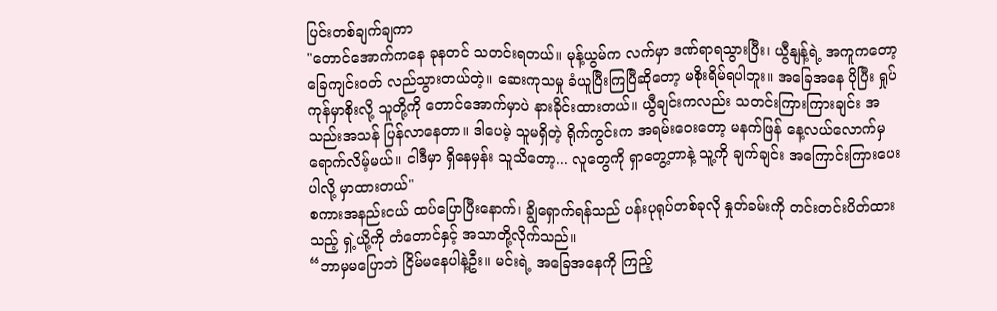ပြင်းတစ်ချက်ချကာ
"တောင်အောက်ကနေ ခုနတင် သတင်းရတယ်။ မုန့်ယွမ်က လက်မှာ ဒဏ်ရာရသွားပြီး၊ ယွီနျန့်ရဲ့ အကူကတော့ ခြေကျင်းဝတ် လည်သွားတယ်တဲ့။ ဆေးကုသမှု ခံယူပြီးကြပြီဆိုတော့ မစိုးရိမ်ရပါဘူး။ အခြေအနေ ပိုပြီး ရှုပ်ကုန်မှာစိုးလို့ သူတို့ကို တောင်အောက်မှာပဲ နားခိုင်းထားတယ်။ ယွီချင်းကလည်း သတင်းကြားကြားချင်း အသည်းအသန် ပြန်လာနေတာ။ ဒါပေမဲ့ သူမရှိတဲ့ ရိုက်ကွင်းက အရမ်းဝေးတော့ မနက်ဖြန် နေ့လယ်လောက်မှ ရောက်လိမ့်မယ်။ ငါဒီမှာ ရှိနေမှန်း သူသိတော့... လူတွေကို ရှာတွေ့တာနဲ့ သူ့ကို ချက်ချင်း အကြောင်းကြားပေးပါလို့ မှာထားတယ်"
စကားအနည်းငယ် ထပ်ပြောပြီးနောက်၊ ချွိရှောက်ရန်သည် ပန်းပုရုပ်တစ်ခုလို နှုတ်ခမ်းကို တင်းတင်းပိတ်ထားသည့် ရှဲ့ယို့ကို တံတောင်နှင့် အသာတို့လိုက်သည်။
“ဘာမှမပြောဘဲ ငြိမ်မနေပါနဲ့ဦး။ မင်းရဲ့ အခြေအနေကို ကြည့်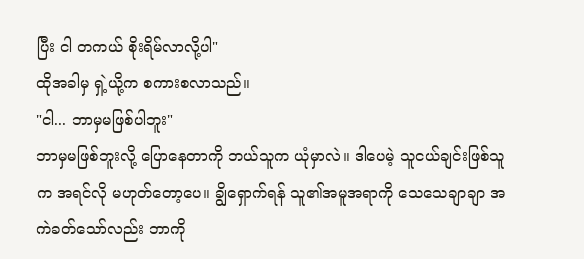ပြီး ငါ တကယ် စိုးရိမ်လာလို့ပါ"
ထိုအခါမှ ရှဲ့ယို့က စကားစလာသည်။
"ငါ... ဘာမှမဖြစ်ပါဘူး"
ဘာမှမဖြစ်ဘူးလို့ ပြောနေတာကို ဘယ်သူက ယုံမှာလဲ။ ဒါပေမဲ့ သူငယ်ချင်းဖြစ်သူက အရင်လို မဟုတ်တော့ပေ။ ချွိရှောက်ရန် သူ၏အမူအရာကို သေသေချာချာ အကဲခတ်သော်လည်း ဘာကို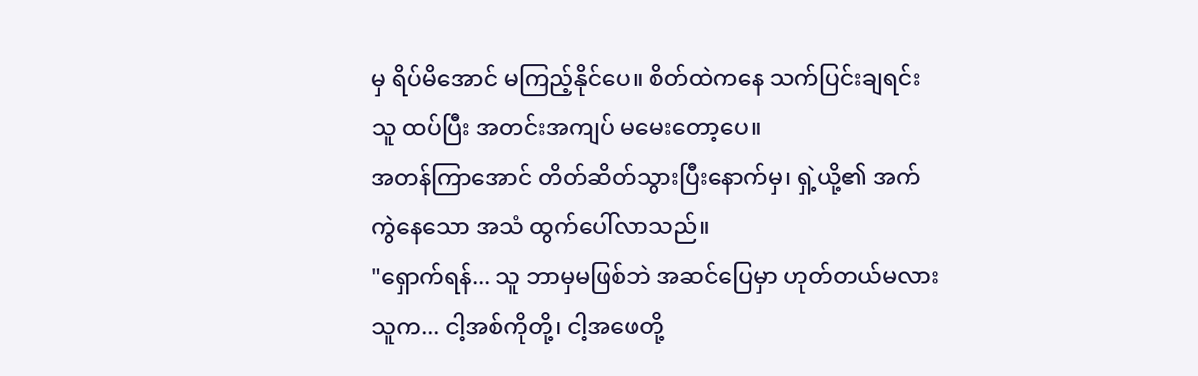မှ ရိပ်မိအောင် မကြည့်နိုင်ပေ။ စိတ်ထဲကနေ သက်ပြင်းချရင်း သူ ထပ်ပြီး အတင်းအကျပ် မမေးတော့ပေ။
အတန်ကြာအောင် တိတ်ဆိတ်သွားပြီးနောက်မှ၊ ရှဲ့ယို့၏ အက်ကွဲနေသော အသံ ထွက်ပေါ်လာသည်။
"ရှောက်ရန်... သူ ဘာမှမဖြစ်ဘဲ အဆင်ပြေမှာ ဟုတ်တယ်မလား သူက... ငါ့အစ်ကိုတို့၊ ငါ့အဖေတို့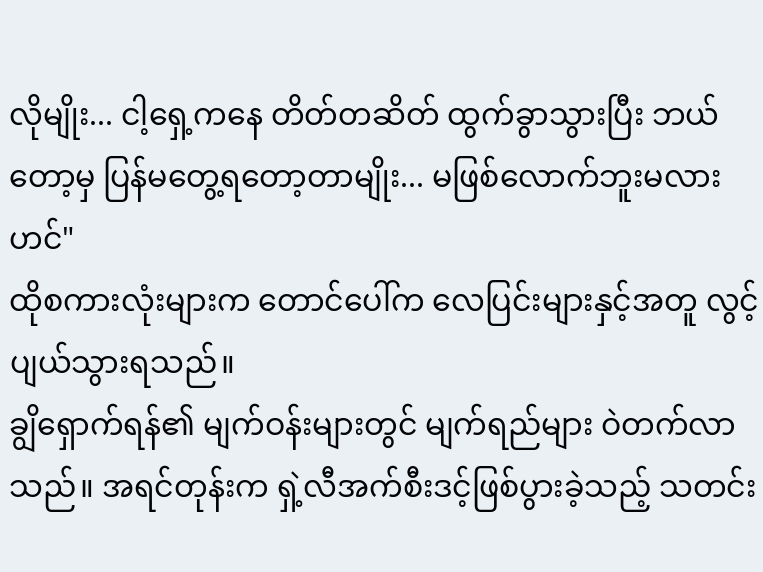လိုမျိုး... ငါ့ရှေ့ကနေ တိတ်တဆိတ် ထွက်ခွာသွားပြီး ဘယ်တော့မှ ပြန်မတွေ့ရတော့တာမျိုး... မဖြစ်လောက်ဘူးမလားဟင်"
ထိုစကားလုံးများက တောင်ပေါ်က လေပြင်းများနှင့်အတူ လွင့်ပျယ်သွားရသည်။
ချွိရှောက်ရန်၏ မျက်ဝန်းများတွင် မျက်ရည်များ ဝဲတက်လာသည်။ အရင်တုန်းက ရှဲ့လီအက်စီးဒင့်ဖြစ်ပွားခဲ့သည့် သတင်း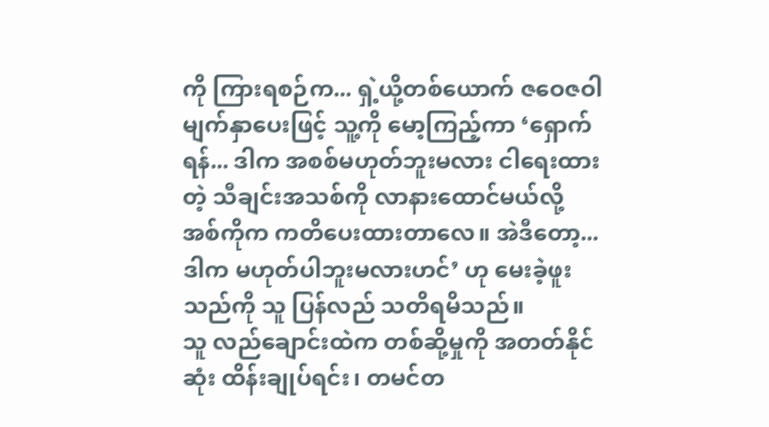ကို ကြားရစဉ်က... ရှဲ့ယို့တစ်ယောက် ဇဝေဇဝါမျက်နှာပေးဖြင့် သူ့ကို မော့ကြည့်ကာ ‘ရှောက်ရန်... ဒါက အစစ်မဟုတ်ဘူးမလား ငါရေးထားတဲ့ သီချင်းအသစ်ကို လာနားထောင်မယ်လို့ အစ်ကိုက ကတိပေးထားတာလေ။ အဲဒီတော့... ဒါက မဟုတ်ပါဘူးမလားဟင်’ ဟု မေးခဲ့ဖူးသည်ကို သူ ပြန်လည် သတိရမိသည်။
သူ လည်ချောင်းထဲက တစ်ဆို့မှုကို အတတ်နိုင်ဆုံး ထိန်းချုပ်ရင်း၊ တမင်တ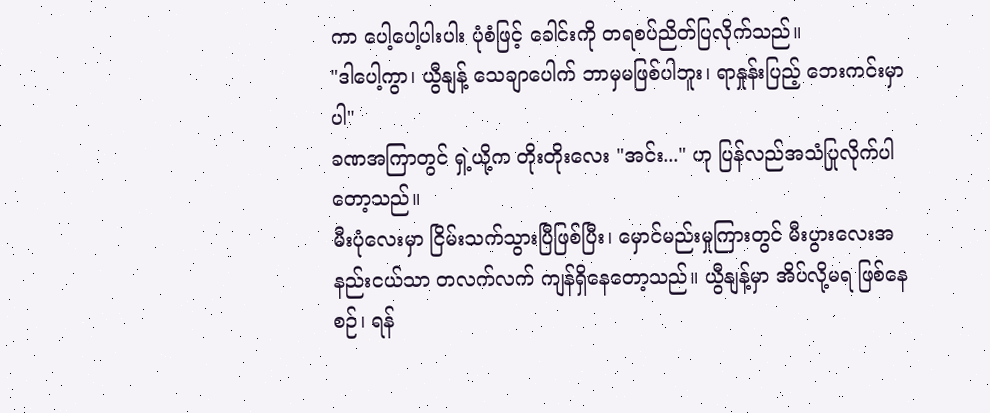ကာ ပေါ့ပေါ့ပါးပါး ပုံစံဖြင့် ခေါင်းကို တရစပ်ညိတ်ပြလိုက်သည်။
"ဒါပေါ့ကွာ၊ ယွီနျန့် သေချာပေါက် ဘာမှမဖြစ်ပါဘူး၊ ရာနှုန်းပြည့် ဘေးကင်းမှာပါ"
ခဏအကြာတွင် ရှဲ့ယို့က တိုးတိုးလေး "အင်း..." ဟု ပြန်လည်အသံပြုလိုက်ပါတော့သည်။
မီးပုံလေးမှာ ငြိမ်းသက်သွားပြီဖြစ်ပြီး၊ မှောင်မည်းမှုကြားတွင် မီးပွားလေးအနည်းငယ်သာ တလက်လက် ကျန်ရှိနေတော့သည်။ ယွီနျန့်မှာ အိပ်လို့မရ ဖြစ်နေစဉ်၊ ရန်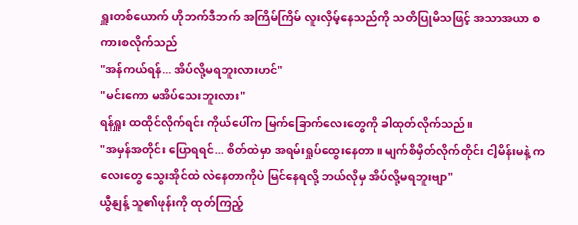ရှူးတစ်ယောက် ဟိုဘက်ဒီဘက် အကြိမ်ကြိမ် လူးလှိမ့်နေသည်ကို သတိပြုမိသဖြင့် အသာအယာ စကားစလိုက်သည်
"အန်ကယ်ရန်... အိပ်လို့မရဘူးလားဟင်"
"မင်းကော မအိပ်သေးဘူးလား"
ရန်ရှူး ထထိုင်လိုက်ရင်း ကိုယ်ပေါ်က မြက်ခြောက်လေးတွေကို ခါထုတ်လိုက်သည်။
"အမှန်အတိုင်း ပြောရရင်... စိတ်ထဲမှာ အရမ်းရှုပ်ထွေးနေတာ။ မျက်စိမှိတ်လိုက်တိုင်း ငါ့မိန်းမနဲ့ ကလေးတွေ သွေးအိုင်ထဲ လဲနေတာကိုပဲ မြင်နေရလို့ ဘယ်လိုမှ အိပ်လို့မရဘူးဗျာ"
ယွီနျန့် သူ၏ဖုန်းကို ထုတ်ကြည့်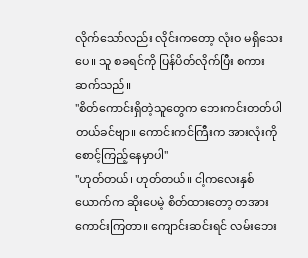လိုက်သော်လည်း လိုင်းကတော့ လုံးဝ မရှိသေးပေ။ သူ စခရင်ကို ပြန်ပိတ်လိုက်ပြီး စကားဆက်သည်။
"စိတ်ကောင်းရှိတဲ့သူတွေက ဘေးကင်းတတ်ပါတယ်ခင်ဗျာ။ ကောင်းကင်ကြီးက အားလုံးကို စောင့်ကြည့်နေမှာပါ"
"ဟုတ်တယ်၊ ဟုတ်တယ်။ ငါ့ကလေးနှစ်ယောက်က ဆိုးပေမဲ့ စိတ်ထားတော့ တအားကောင်းကြတာ။ ကျောင်းဆင်းရင် လမ်းဘေး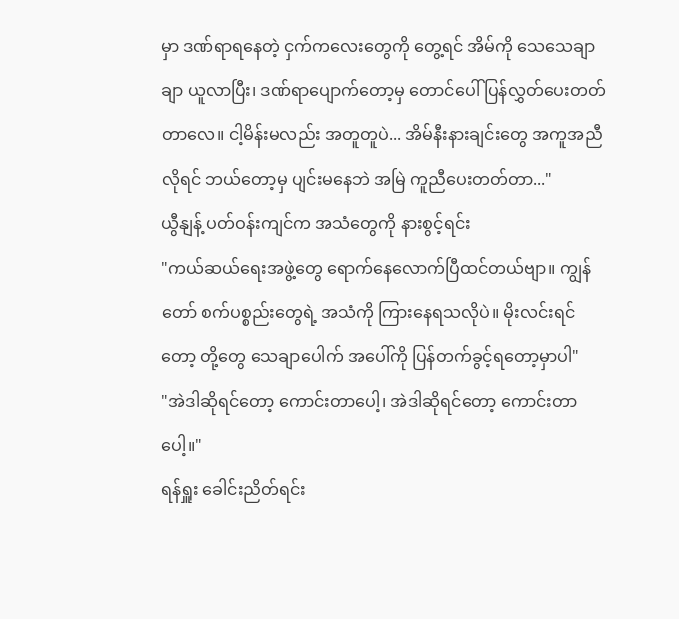မှာ ဒဏ်ရာရနေတဲ့ ငှက်ကလေးတွေကို တွေ့ရင် အိမ်ကို သေသေချာချာ ယူလာပြီး၊ ဒဏ်ရာပျောက်တော့မှ တောင်ပေါ် ပြန်လွှတ်ပေးတတ်တာလေ။ ငါ့မိန်းမလည်း အတူတူပဲ... အိမ်နီးနားချင်းတွေ အကူအညီလိုရင် ဘယ်တော့မှ ပျင်းမနေဘဲ အမြဲ ကူညီပေးတတ်တာ..."
ယွီနျန့် ပတ်ဝန်းကျင်က အသံတွေကို နားစွင့်ရင်း
"ကယ်ဆယ်ရေးအဖွဲ့တွေ ရောက်နေလောက်ပြီထင်တယ်ဗျာ။ ကျွန်တော် စက်ပစ္စည်းတွေရဲ့ အသံကို ကြားနေရသလိုပဲ။ မိုးလင်းရင်တော့ တို့တွေ သေချာပေါက် အပေါ်ကို ပြန်တက်ခွင့်ရတော့မှာပါ"
"အဲဒါဆိုရင်တော့ ကောင်းတာပေါ့၊ အဲဒါဆိုရင်တော့ ကောင်းတာပေါ့။"
ရန်ရှူး ခေါင်းညိတ်ရင်း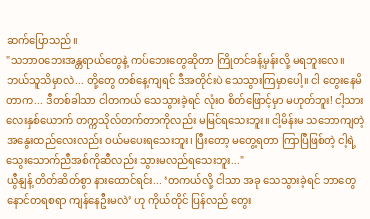ဆက်ပြောသည်။
"သဘာဝဘေးအန္တရာယ်တွေနဲ့ ကပ်ဘေးတွေဆိုတာ ကြိုတင်ခန့်မှန်းလို့ မရဘူးလေ။ ဘယ်သူသိမှာလဲ... တို့တွေ တစ်နေ့ကျရင် ဒီအတိုင်းပဲ သေသွားကြမှာပေါ့။ ငါ တွေးနေမိတာက... ဒီတစ်ခါသာ ငါတကယ် သေသွားခဲ့ရင် လုံးဝ စိတ်ဖြောင့်မှာ မဟုတ်ဘူး! ငါ့သားလေးနှစ်ယောက် တက္ကသိုလ်တက်တာကိုလည်း မမြင်ရသေးဘူး။ ငါ့မိန်းမ သဘောကျတဲ့ အနွေးထည်လေးလည်း ဝယ်မပေးရသေးဘူး၊ ပြီးတော့ မတွေ့ရတာ ကြာပြီဖြစ်တဲ့ ငါ့ရဲ့ သွေးသောက်ညီအစ်ကိုဆီလည်း သွားမလည်ရသေးဘူး..."
ယွီနျန့် တိတ်ဆိတ်စွာ နားထောင်ရင်း... ‘တကယ်လို့ ငါသာ အခု သေသွားခဲ့ရင် ဘာတွေ နောင်တရစရာ ကျန်နေဦးမလဲ’ ဟု ကိုယ်တိုင် ပြန်လည် တွေး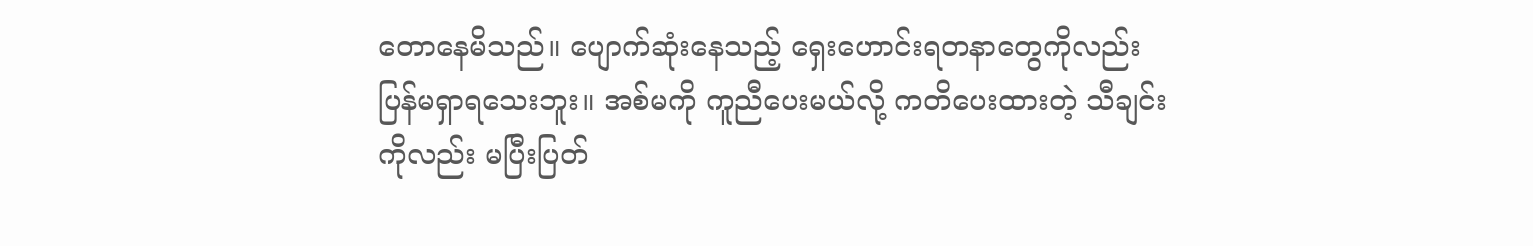တောနေမိသည်။ ပျောက်ဆုံးနေသည့် ရှေးဟောင်းရတနာတွေကိုလည်း ပြန်မရှာရသေးဘူး။ အစ်မကို ကူညီပေးမယ်လို့ ကတိပေးထားတဲ့ သီချင်းကိုလည်း မပြီးပြတ်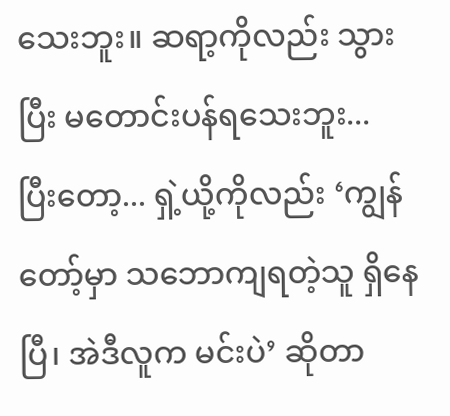သေးဘူး။ ဆရာ့ကိုလည်း သွားပြီး မတောင်းပန်ရသေးဘူး...
ပြီးတော့... ရှဲ့ယို့ကိုလည်း ‘ကျွန်တော့်မှာ သဘောကျရတဲ့သူ ရှိနေပြီ၊ အဲဒီလူက မင်းပဲ’ ဆိုတာ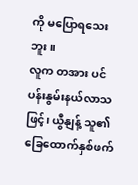ကို မပြောရသေးဘူး။
လူက တအား ပင်ပန်းနွမ်းနယ်လာသဖြင့်၊ ယွီနျန့် သူ၏ခြေထောက်နှစ်ဖက်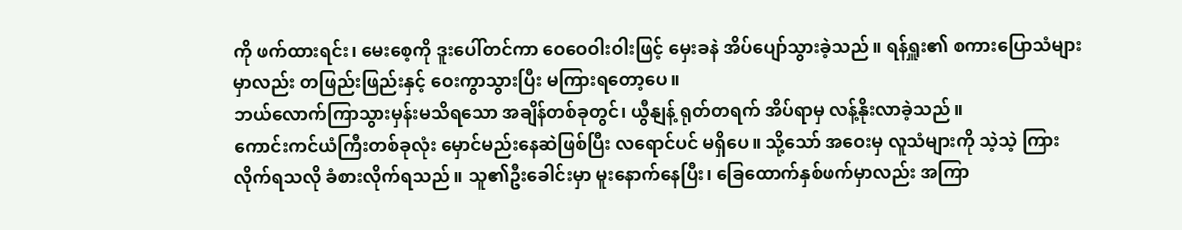ကို ဖက်ထားရင်း၊ မေးစေ့ကို ဒူးပေါ်တင်ကာ ဝေဝေဝါးဝါးဖြင့် မှေးခနဲ အိပ်ပျော်သွားခဲ့သည်။ ရန်ရှူး၏ စကားပြောသံများမှာလည်း တဖြည်းဖြည်းနှင့် ဝေးကွာသွားပြီး မကြားရတော့ပေ။
ဘယ်လောက်ကြာသွားမှန်းမသိရသော အချိန်တစ်ခုတွင်၊ ယွီနျန့် ရုတ်တရက် အိပ်ရာမှ လန့်နိုးလာခဲ့သည်။
ကောင်းကင်ယံကြီးတစ်ခုလုံး မှောင်မည်းနေဆဲဖြစ်ပြီး လရောင်ပင် မရှိပေ။ သို့သော် အဝေးမှ လူသံများကို သဲ့သဲ့ ကြားလိုက်ရသလို ခံစားလိုက်ရသည်။ သူ၏ဦးခေါင်းမှာ မူးနောက်နေပြီး၊ ခြေထောက်နှစ်ဖက်မှာလည်း အကြာ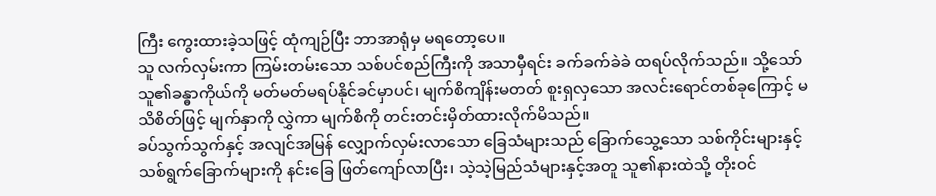ကြီး ကွေးထားခဲ့သဖြင့် ထုံကျဉ်ပြီး ဘာအာရုံမှ မရတော့ပေ။
သူ လက်လှမ်းကာ ကြမ်းတမ်းသော သစ်ပင်စည်ကြီးကို အသာမှီရင်း ခက်ခက်ခဲခဲ ထရပ်လိုက်သည်။ သို့သော် သူ၏ခန္ဓာကိုယ်ကို မတ်မတ်မရပ်နိုင်ခင်မှာပင်၊ မျက်စိကျိန်းမတတ် စူးရှလှသော အလင်းရောင်တစ်ခုကြောင့် မသိစိတ်ဖြင့် မျက်နှာကို လွှဲကာ မျက်စိကို တင်းတင်းမှိတ်ထားလိုက်မိသည်။
ခပ်သွက်သွက်နှင့် အလျင်အမြန် လျှောက်လှမ်းလာသော ခြေသံများသည် ခြောက်သွေ့သော သစ်ကိုင်းများနှင့် သစ်ရွက်ခြောက်များကို နင်းခြေ ဖြတ်ကျော်လာပြီး၊ သဲ့သဲ့မြည်သံများနှင့်အတူ သူ၏နားထဲသို့ တိုးဝင်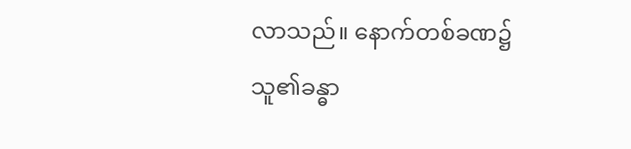လာသည်။ နောက်တစ်ခဏ၌ သူ၏ခန္ဓာ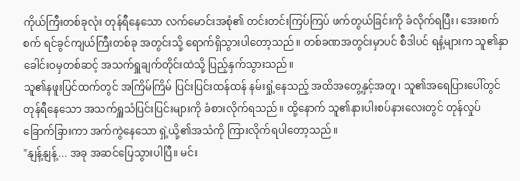ကိုယ်ကြီးတစ်ခုလုံး တုန်ရီနေသော လက်မောင်းအစုံ၏ တင်းတင်းကြပ်ကြပ် ဖက်တွယ်ခြင်းကို ခံလိုက်ရပြီး၊ အေးစက်စက် ရင်ခွင်ကျယ်ကြီးတစ်ခု အတွင်းသို့ ရောက်ရှိသွားပါတော့သည်။ တစ်ခဏအတွင်းမှာပင် စီဒါပင် ရနံ့များက သူ၏နှာခေါင်းဝမှတစ်ဆင့် အသက်ရှူချက်တိုင်းထဲသို့ ပြည့်နှက်သွားသည်။
သူ၏နဖူးပြင်ထက်တွင် အကြိမ်ကြိမ် ပြင်းပြင်းထန်ထန် နမ်းရှုံ့နေသည့် အထိအတွေ့နှင့်အတူ၊ သူ၏အရေပြားပေါ်တွင် တုန်ရီနေသော အသက်ရှူသံပြင်းပြင်းများကို ခံစားလိုက်ရသည်။ ထို့နောက် သူ၏နားပါးစပ်နားလေးတွင် တုန်လှုပ်ခြောက်ခြားကာ အက်ကွဲနေသော ရှဲ့ယို့၏အသံကို ကြားလိုက်ရပါတော့သည်။
"နျန့်နျန့်... အခု အဆင်ပြေသွားပါပြီ။ မင်း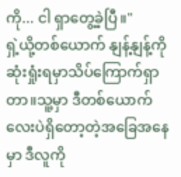ကို... ငါ ရှာတွေ့ခဲ့ပြီ။"
ရှဲ့ယို့တစ်ယောက် နျန့်နျန့်ကိုဆုံးရှုံးရမှာသိပ်ကြောက်ရှာတာ။သူ့မှာ ဒီတစ်ယောက်လေးပဲရှိတော့တဲ့အခြေအနေမှာ ဒီလူကို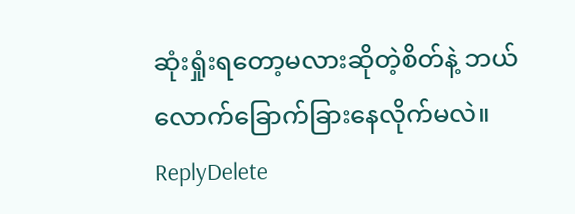ဆုံးရှုံးရတော့မလားဆိုတဲ့စိတ်နဲ့ ဘယ်လောက်ခြောက်ခြားနေလိုက်မလဲ။
ReplyDelete